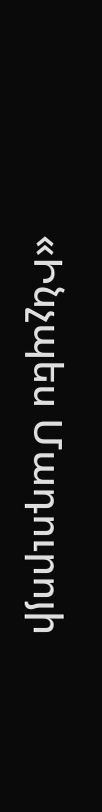«Ինչպես Մադուրոյի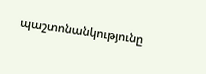պաշտոնանկությունը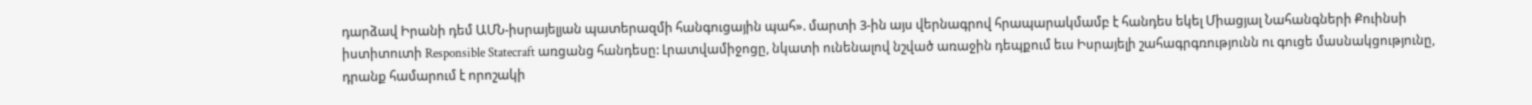դարձավ Իրանի դեմ ԱՄՆ-իսրայելյան պատերազմի հանգուցային պահ». մարտի 3-ին այս վերնագրով հրապարակմամբ է հանդես եկել Միացյալ Նահանգների Քուինսի իստիտուտի Responsible Statecraft առցանց հանդեսը: Լրատվամիջոցը, նկատի ունենալով նշված առաջին դեպքում եւս Իսրայելի շահագրգռությունն ու գուցե մասնակցությունը, դրանք համարում է որոշակի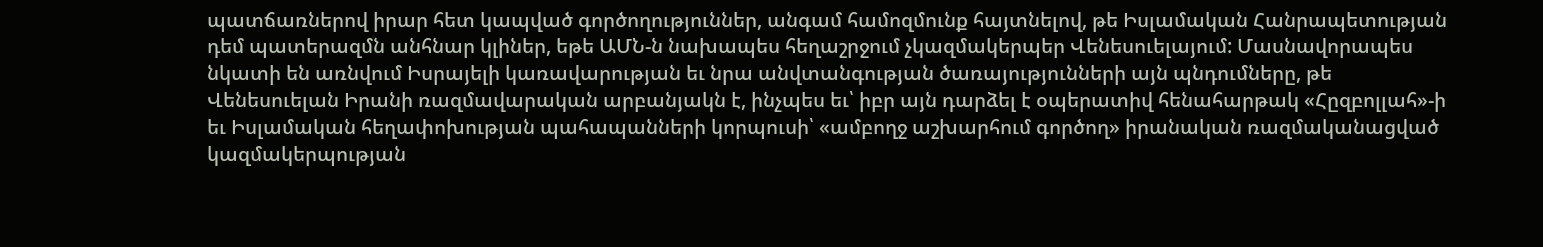պատճառներով իրար հետ կապված գործողություններ, անգամ համոզմունք հայտնելով, թե Իսլամական Հանրապետության դեմ պատերազմն անհնար կլիներ, եթե ԱՄՆ-ն նախապես հեղաշրջում չկազմակերպեր Վենեսուելայում: Մասնավորապես նկատի են առնվում Իսրայելի կառավարության եւ նրա անվտանգության ծառայությունների այն պնդումները, թե Վենեսուելան Իրանի ռազմավարական արբանյակն է, ինչպես եւ՝ իբր այն դարձել է օպերատիվ հենահարթակ «Հըզբոլլահ»-ի եւ Իսլամական հեղափոխության պահապանների կորպուսի՝ «ամբողջ աշխարհում գործող» իրանական ռազմականացված կազմակերպության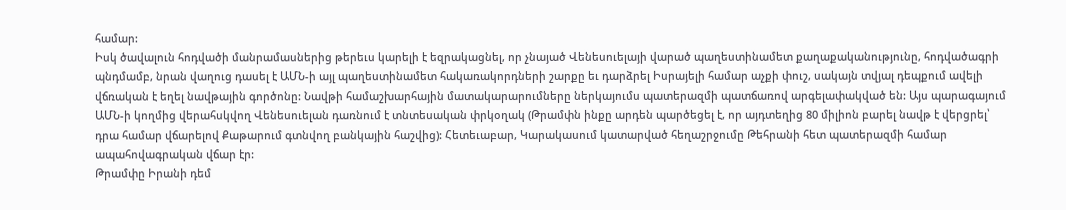համար:
Իսկ ծավալուն հոդվածի մանրամասներից թերեւս կարելի է եզրակացնել, որ չնայած Վենեսուելայի վարած պաղեստինամետ քաղաքականությունը, հոդվածագրի պնդմամբ, նրան վաղուց դասել է ԱՄՆ-ի այլ պաղեստինամետ հակառակորդների շարքը եւ դարձրել Իսրայելի համար աչքի փուշ, սակայն տվյալ դեպքում ավելի վճռական է եղել նավթային գործոնը: Նավթի համաշխարհային մատակարարումները ներկայումս պատերազմի պատճառով արգելափակված են: Այս պարագայում ԱՄՆ-ի կողմից վերահսկվող Վենեսուելան դառնում է տնտեսական փրկօղակ (Թրամփն ինքը արդեն պարծեցել է, որ այդտեղից 80 միլիոն բարել նավթ է վերցրել՝ դրա համար վճարելով Քաթարում գտնվող բանկային հաշվից): Հետեւաբար, Կարակասում կատարված հեղաշրջումը Թեհրանի հետ պատերազմի համար ապահովագրական վճար էր:
Թրամփը Իրանի դեմ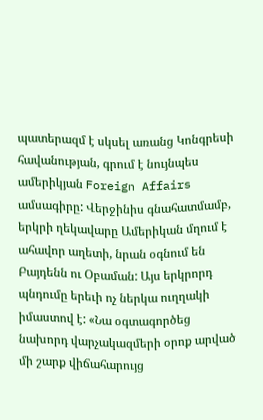պատերազմ է սկսել առանց Կոնգրեսի հավանության, գրում է նույնպես ամերիկյան Foreign Affairs ամսագիրը: Վերջինիս գնահատմամբ, երկրի ղեկավարը Ամերիկան մղում է ահավոր աղետի, նրան օգնում են Բայդենն ու Օբաման: Այս երկրորդ պնդումը երեւի ոչ ներկա ուղղակի իմաստով է: «Նա օգտագործեց նախորդ վարչակազմերի օրոք արված մի շարք վիճահարույց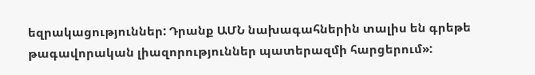եզրակացություններ: Դրանք ԱՄՆ նախագահներին տալիս են գրեթե թագավորական լիազորություններ պատերազմի հարցերում»: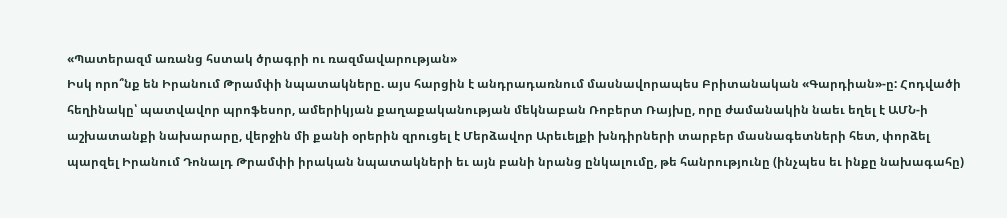«Պատերազմ առանց հստակ ծրագրի ու ռազմավարության»
Իսկ որո՞նք են Իրանում Թրամփի նպատակները. այս հարցին է անդրադառնում մասնավորապես Բրիտանական «Գարդիան»-ը: Հոդվածի հեղինակը՝ պատվավոր պրոֆեսոր, ամերիկյան քաղաքականության մեկնաբան Ռոբերտ Ռայխը, որը ժամանակին նաեւ եղել է ԱՄՆ-ի աշխատանքի նախարարը, վերջին մի քանի օրերին զրուցել է Մերձավոր Արեւելքի խնդիրների տարբեր մասնագետների հետ, փորձել պարզել Իրանում Դոնալդ Թրամփի իրական նպատակների եւ այն բանի նրանց ընկալումը, թե հանրությունը (ինչպես եւ ինքը նախագահը)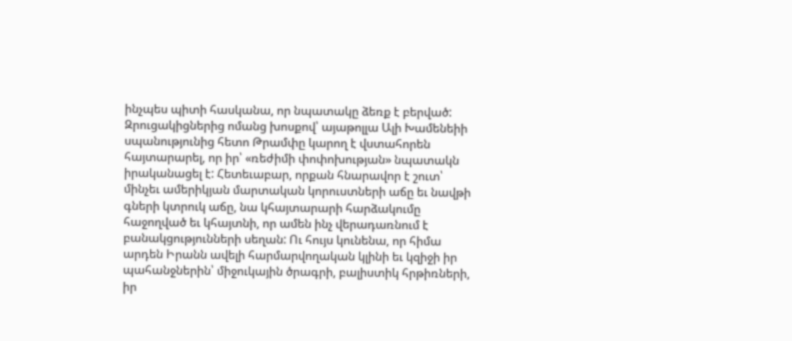ինչպես պիտի հասկանա, որ նպատակը ձեռք է բերված: Զրուցակիցներից ոմանց խոսքով՝ այաթոլլա Ալի Խամենեիի սպանությունից հետո Թրամփը կարող է վստահորեն հայտարարել, որ իր՝ «ռեժիմի փոփոխության» նպատակն իրականացել է: Հետեւաբար, որքան հնարավոր է շուտ՝ մինչեւ ամերիկյան մարտական կորուստների աճը եւ նավթի գների կտրուկ աճը, նա կհայտարարի հարձակումը հաջողված եւ կհայտնի, որ ամեն ինչ վերադառնում է բանակցությունների սեղան: Ու հույս կունենա, որ հիմա արդեն Իրանն ավելի հարմարվողական կլինի եւ կզիջի իր պահանջներին՝ միջուկային ծրագրի, բալիստիկ հրթիռների, իր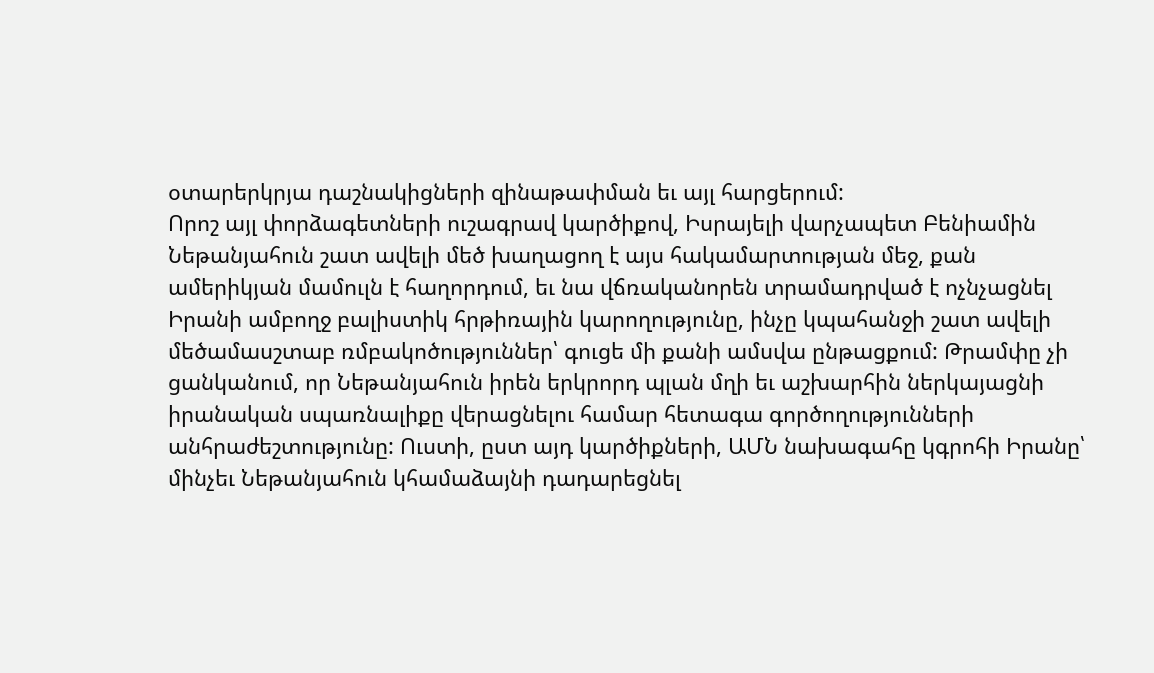օտարերկրյա դաշնակիցների զինաթափման եւ այլ հարցերում:
Որոշ այլ փորձագետների ուշագրավ կարծիքով, Իսրայելի վարչապետ Բենիամին Նեթանյահուն շատ ավելի մեծ խաղացող է այս հակամարտության մեջ, քան ամերիկյան մամուլն է հաղորդում, եւ նա վճռականորեն տրամադրված է ոչնչացնել Իրանի ամբողջ բալիստիկ հրթիռային կարողությունը, ինչը կպահանջի շատ ավելի մեծամասշտաբ ռմբակոծություններ՝ գուցե մի քանի ամսվա ընթացքում: Թրամփը չի ցանկանում, որ Նեթանյահուն իրեն երկրորդ պլան մղի եւ աշխարհին ներկայացնի իրանական սպառնալիքը վերացնելու համար հետագա գործողությունների անհրաժեշտությունը: Ուստի, ըստ այդ կարծիքների, ԱՄՆ նախագահը կգրոհի Իրանը՝ մինչեւ Նեթանյահուն կհամաձայնի դադարեցնել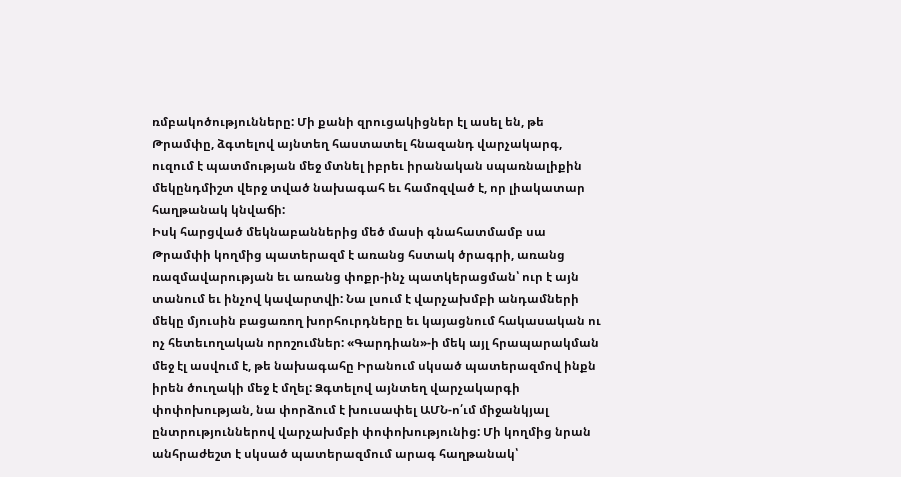ռմբակոծությունները: Մի քանի զրուցակիցներ էլ ասել են, թե Թրամփը, ձգտելով այնտեղ հաստատել հնազանդ վարչակարգ, ուզում է պատմության մեջ մտնել իբրեւ իրանական սպառնալիքին մեկընդմիշտ վերջ տված նախագահ եւ համոզված է, որ լիակատար հաղթանակ կնվաճի:
Իսկ հարցված մեկնաբաններից մեծ մասի գնահատմամբ սա Թրամփի կողմից պատերազմ է առանց հստակ ծրագրի, առանց ռազմավարության եւ առանց փոքր-ինչ պատկերացման՝ ուր է այն տանում եւ ինչով կավարտվի: Նա լսում է վարչախմբի անդամների մեկը մյուսին բացառող խորհուրդները եւ կայացնում հակասական ու ոչ հետեւողական որոշումներ: «Գարդիան»-ի մեկ այլ հրապարակման մեջ էլ ասվում է, թե նախագահը Իրանում սկսած պատերազմով ինքն իրեն ծուղակի մեջ է մղել: Ձգտելով այնտեղ վարչակարգի փոփոխության, նա փորձում է խուսափել ԱՄՆ-ո՛ւմ միջանկյալ ընտրություններով վարչախմբի փոփոխությունից: Մի կողմից նրան անհրաժեշտ է սկսած պատերազմում արագ հաղթանակ՝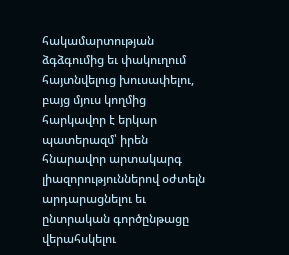հակամարտության ձգձգումից եւ փակուղում հայտնվելուց խուսափելու, բայց մյուս կողմից հարկավոր է երկար պատերազմ՝ իրեն հնարավոր արտակարգ լիազորություններով օժտելն արդարացնելու եւ ընտրական գործընթացը վերահսկելու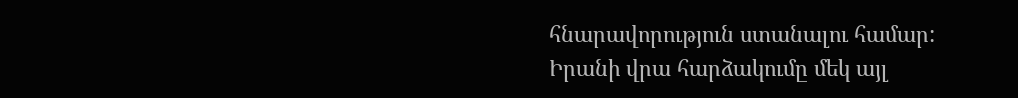հնարավորություն ստանալու համար:
Իրանի վրա հարձակումը մեկ այլ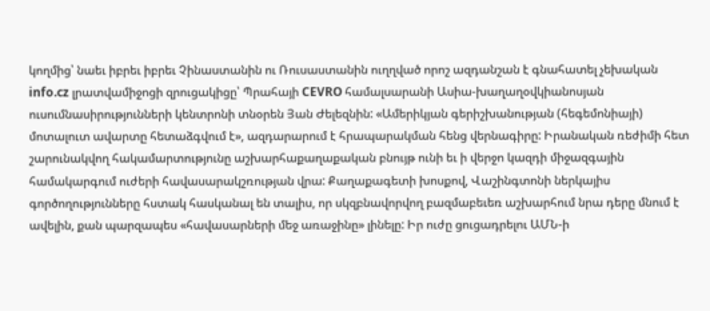կողմից՝ նաեւ իբրեւ իբրեւ Չինաստանին ու Ռուսաստանին ուղղված որոշ ազդանշան է գնահատել չեխական info.cz լրատվամիջոցի զրուցակիցը՝ Պրահայի CEVRO համալսարանի Ասիա-խաղաղօվկիանոսյան ուսումնասիրությունների կենտրոնի տնօրեն Յան Ժելեզնին: «Ամերիկյան գերիշխանության (հեգեմոնիայի) մոտալուտ ավարտը հետաձգվում է», ազդարարում է հրապարակման հենց վերնագիրը: Իրանական ռեժիմի հետ շարունակվող հակամարտությունը աշխարհաքաղաքական բնույթ ունի եւ ի վերջո կազդի միջազգային համակարգում ուժերի հավասարակշռության վրա: Քաղաքագետի խոսքով, Վաշինգտոնի ներկայիս գործողությունները հստակ հասկանալ են տալիս, որ սկզբնավորվող բազմաբեւեռ աշխարհում նրա դերը մնում է ավելին, քան պարզապես «հավասարների մեջ առաջինը» լինելը: Իր ուժը ցուցադրելու ԱՄՆ-ի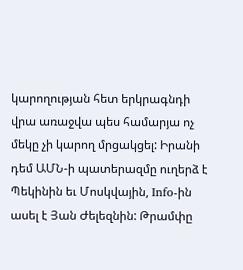կարողության հետ երկրագնդի վրա առաջվա պես համարյա ոչ մեկը չի կարող մրցակցել: Իրանի դեմ ԱՄՆ-ի պատերազմը ուղերձ է Պեկինին եւ Մոսկվային, Info-ին ասել է Յան Ժելեզնին: Թրամփը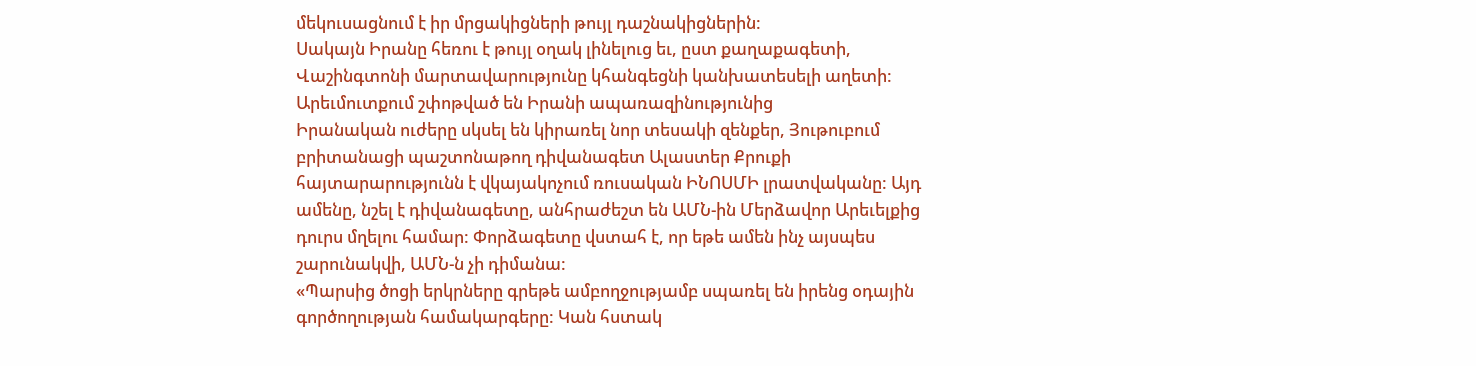մեկուսացնում է իր մրցակիցների թույլ դաշնակիցներին:
Սակայն Իրանը հեռու է թույլ օղակ լինելուց եւ, ըստ քաղաքագետի, Վաշինգտոնի մարտավարությունը կհանգեցնի կանխատեսելի աղետի:
Արեւմուտքում շփոթված են Իրանի ապառազինությունից
Իրանական ուժերը սկսել են կիրառել նոր տեսակի զենքեր, Յութուբում բրիտանացի պաշտոնաթող դիվանագետ Ալաստեր Քրուքի հայտարարությունն է վկայակոչում ռուսական ԻՆՈՍՄԻ լրատվականը: Այդ ամենը, նշել է դիվանագետը, անհրաժեշտ են ԱՄՆ-ին Մերձավոր Արեւելքից դուրս մղելու համար: Փորձագետը վստահ է, որ եթե ամեն ինչ այսպես շարունակվի, ԱՄՆ-ն չի դիմանա:
«Պարսից ծոցի երկրները գրեթե ամբողջությամբ սպառել են իրենց օդային գործողության համակարգերը: Կան հստակ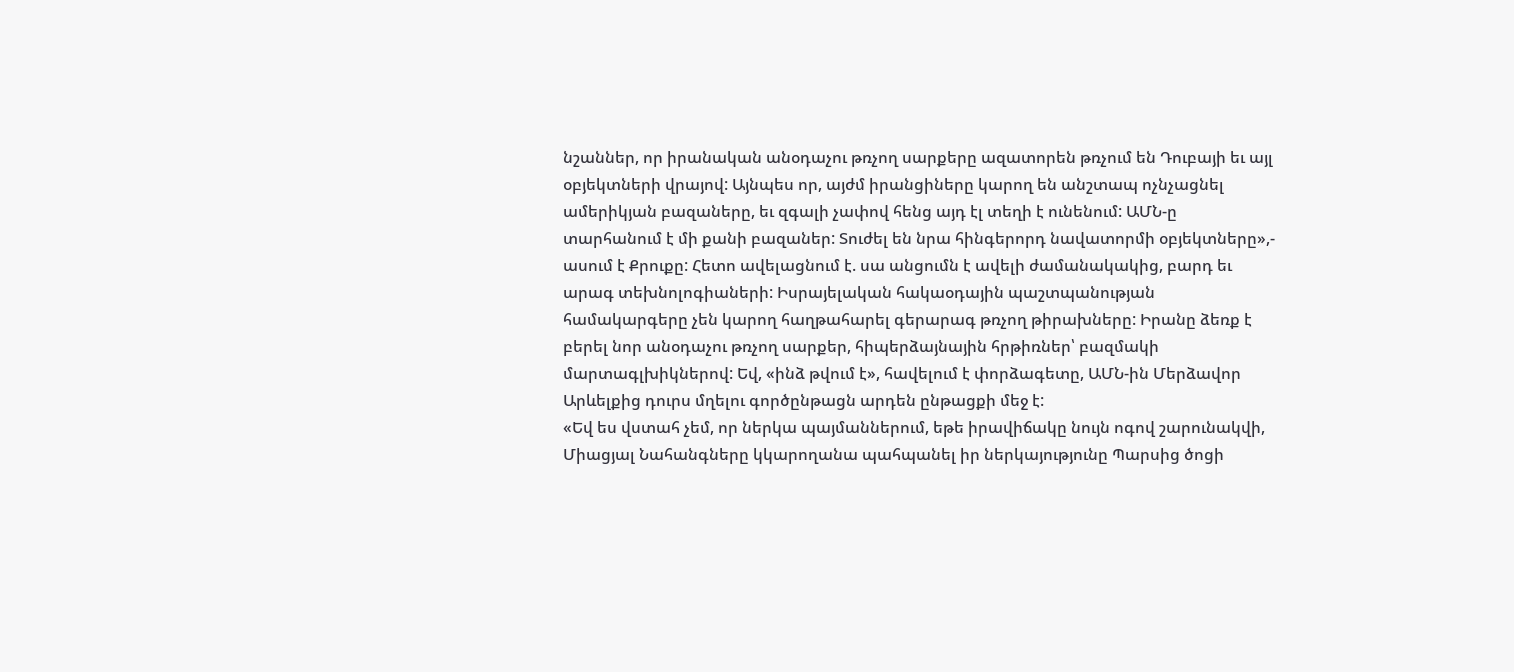նշաններ, որ իրանական անօդաչու թռչող սարքերը ազատորեն թռչում են Դուբայի եւ այլ օբյեկտների վրայով: Այնպես որ, այժմ իրանցիները կարող են անշտապ ոչնչացնել ամերիկյան բազաները, եւ զգալի չափով հենց այդ էլ տեղի է ունենում: ԱՄՆ-ը տարհանում է մի քանի բազաներ: Տուժել են նրա հինգերորդ նավատորմի օբյեկտները»,- ասում է Քրուքը: Հետո ավելացնում է. սա անցումն է ավելի ժամանակակից, բարդ եւ արագ տեխնոլոգիաների: Իսրայելական հակաօդային պաշտպանության համակարգերը չեն կարող հաղթահարել գերարագ թռչող թիրախները: Իրանը ձեռք է բերել նոր անօդաչու թռչող սարքեր, հիպերձայնային հրթիռներ՝ բազմակի մարտագլխիկներով: Եվ, «ինձ թվում է», հավելում է փորձագետը, ԱՄՆ-ին Մերձավոր Արևելքից դուրս մղելու գործընթացն արդեն ընթացքի մեջ է:
«Եվ ես վստահ չեմ, որ ներկա պայմաններում, եթե իրավիճակը նույն ոգով շարունակվի, Միացյալ Նահանգները կկարողանա պահպանել իր ներկայությունը Պարսից ծոցի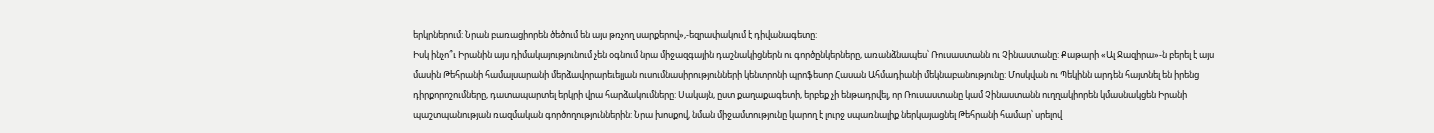երկրներում: Նրան բառացիորեն ծեծում են այս թռչող սարքերով»,-եզրափակում է դիվանագետը:
Իսկ ինչո՞ւ Իրանին այս դիմակայությունում չեն օգնում նրա միջազգային դաշնակիցներն ու գործընկերները, առանձնապես՝ Ռուսաստանն ու Չինաստանը: Քաթարի «Ալ Ջազիրա»-ն բերել է այս մասին Թեհրանի համալսարանի մերձավորարեւելյան ուսումնասիրությունների կենտրոնի պրոֆեսոր Հասան Ահմադիանի մեկնաբանությունը: Մոսկվան ու Պեկինն արդեն հայտնել են իրենց դիրքորոշումները, դատապարտել երկրի վրա հարձակումները: Սակայն, ըստ քաղաքագետի, երբեք չի ենթադրվել, որ Ռուսաստանը կամ Չինաստանն ուղղակիորեն կմասնակցեն Իրանի պաշտպանության ռազմական գործողություններին: Նրա խոսքով, նման միջամտությունը կարող է լուրջ սպառնալիք ներկայացնել Թեհրանի համար՝ սրելով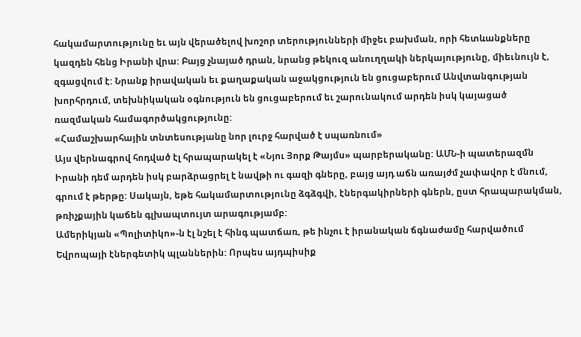հակամարտությունը եւ այն վերածելով խոշոր տերությունների միջեւ բախման, որի հետևանքները կազդեն հենց Իրանի վրա: Բայց չնայած դրան, նրանց թեկուզ անուղղակի ներկայությունը, միեւնույն է, զգացվում է: Նրանք իրավական եւ քաղաքական աջակցություն են ցուցաբերում Անվտանգության խորհրդում, տեխնիկական օգնություն են ցուցաբերում եւ շարունակում արդեն իսկ կայացած ռազմական համագործակցությունը:
«Համաշխարհային տնտեսությանը նոր լուրջ հարված է սպառնում»
Այս վերնագրով հոդված էլ հրապարակել է «Նյու Յորք Թայմս» պարբերականը: ԱՄՆ-ի պատերազմն Իրանի դեմ արդեն իսկ բարձրացրել է նավթի ու գազի գները, բայց այդ աճն առայժմ չափավոր է մնում, գրում է թերթը: Սակայն, եթե հակամարտությունը ձգձգվի, էներգակիրների գներն, ըստ հրապարակման, թռիչքային կաճեն գլխապտույտ արագությամբ:
Ամերիկյան «Պոլիտիկո»-ն էլ նշել է հինգ պատճառ, թե ինչու է իրանական ճգնաժամը հարվածում Եվրոպայի էներգետիկ պլաններին: Որպես այդպիսիք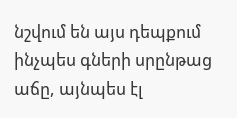նշվում են այս դեպքում ինչպես գների սրընթաց աճը, այնպես էլ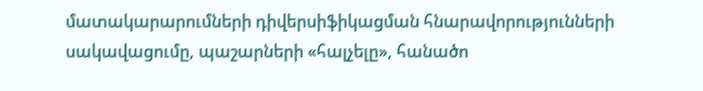մատակարարումների դիվերսիֆիկացման հնարավորությունների սակավացումը, պաշարների «հալչելը», հանածո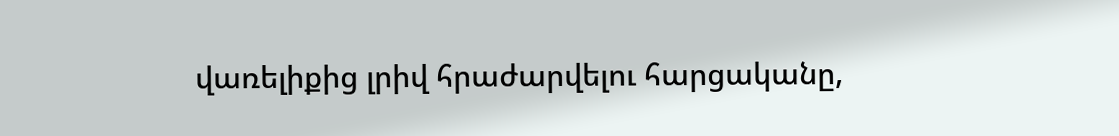վառելիքից լրիվ հրաժարվելու հարցականը,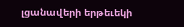լցանավերի երթեւեկի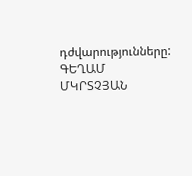դժվարությունները:
ԳԵՂԱՄ ՄԿՐՏՉՅԱՆ